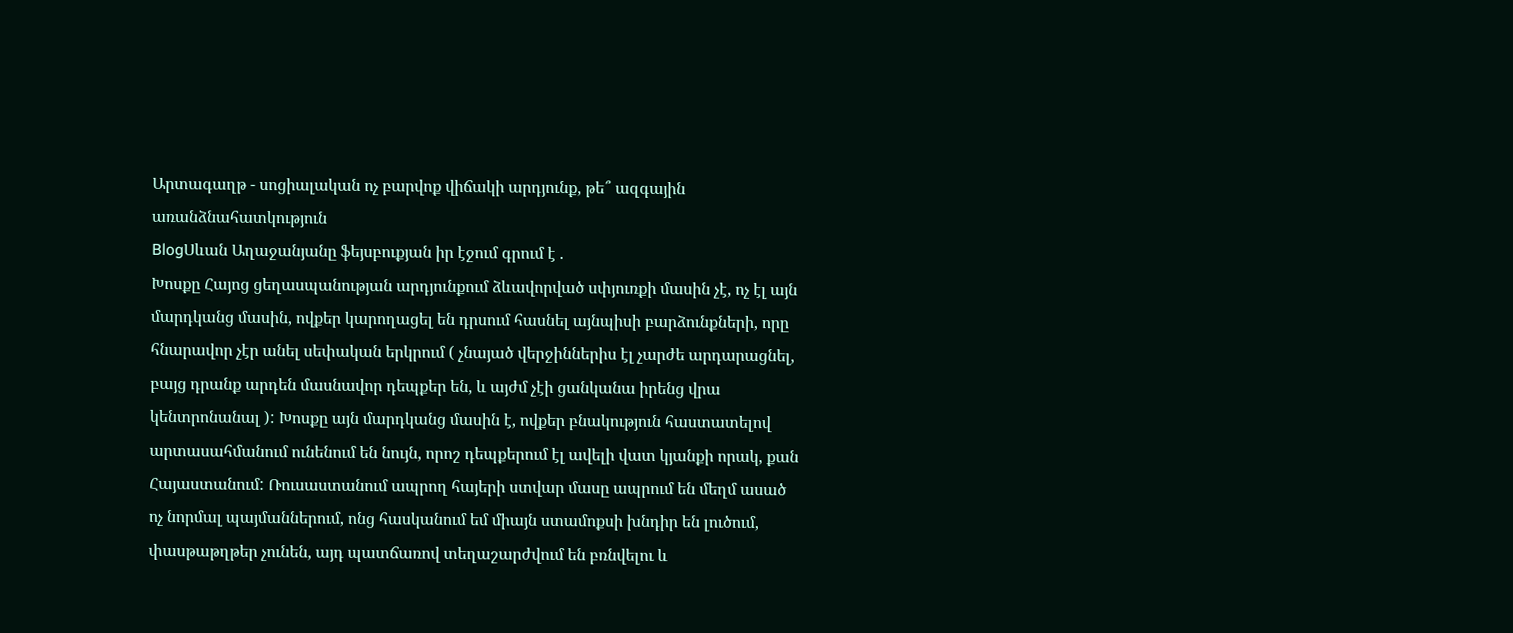Արտագաղթ - սոցիալական ոչ բարվոք վիճակի արդյունք, թե՞ ազգային առանձնահատկություն
BlogՍևան Աղաջանյանը ֆեյսբուքյան իր էջում գրում է .
Խոսքը Հայոց ցեղասպանության արդյունքում ձևավորված սփյուռքի մասին չէ, ոչ էլ այն մարդկանց մասին, ովքեր կարողացել են դրսում հասնել այնպիսի բարձունքների, որը հնարավոր չէր անել սեփական երկրում ( չնայած վերջիններիս էլ չարժե արդարացնել, բայց դրանք արդեն մասնավոր դեպքեր են, և այժմ չէի ցանկանա իրենց վրա կենտրոնանալ ): Խոսքը այն մարդկանց մասին է, ովքեր բնակություն հաստատելով արտասահմանում ունենում են նույն, որոշ դեպքերում էլ ավելի վատ կյանքի որակ, քան Հայաստանում: Ռուսաստանում ապրող հայերի ստվար մասը ապրում են մեղմ ասած ոչ նորմալ պայմաններում, ոնց հասկանում եմ միայն ստամոքսի խնդիր են լուծում, փասթաթղթեր չունեն, այդ պատճառով տեղաշարժվում են բռնվելու և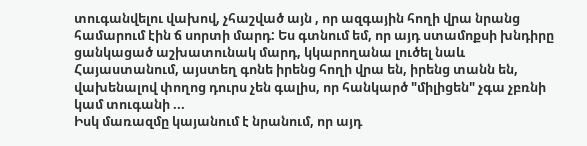տուգանվելու վախով, չհաշված այն , որ ազգային հողի վրա նրանց համարում էին ճ սորտի մարդ: Ես գտնում եմ, որ այդ ստամոքսի խնդիրը ցանկացած աշխատունակ մարդ, կկարողանա լուծել նաև Հայաստանում, այստեղ գոնե իրենց հողի վրա են, իրենց տանն են, վախենալով փողոց դուրս չեն գալիս, որ հանկարծ "միլիցեն" չգա չբռնի կամ տուգանի ...
Իսկ մառազմը կայանում է նրանում, որ այդ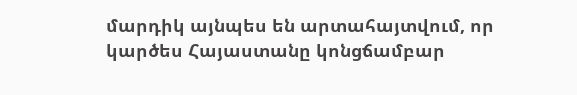մարդիկ այնպես են արտահայտվում, որ կարծես Հայաստանը կոնցճամբար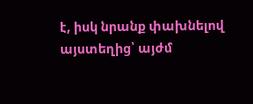է, իսկ նրանք փախնելով այստեղից՝ այժմ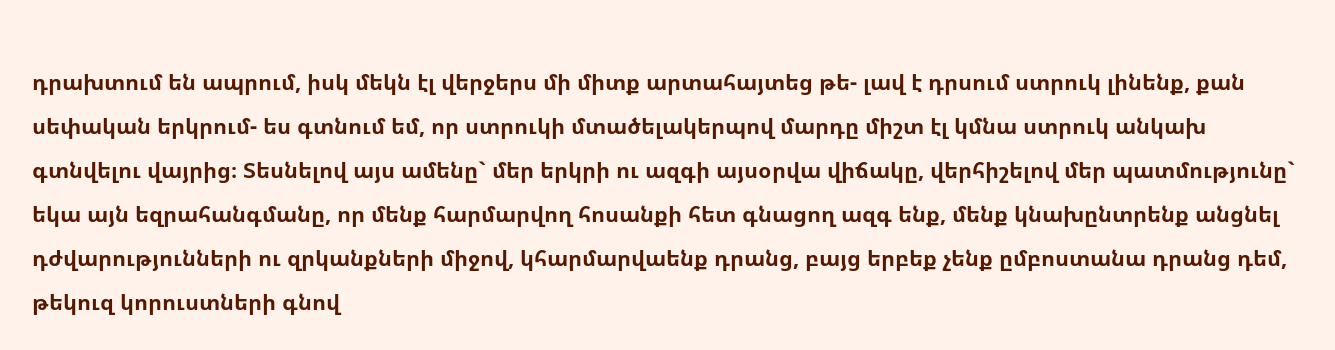դրախտում են ապրում, իսկ մեկն էլ վերջերս մի միտք արտահայտեց թե- լավ է դրսում ստրուկ լինենք, քան սեփական երկրում- ես գտնում եմ, որ ստրուկի մտածելակերպով մարդը միշտ էլ կմնա ստրուկ անկախ գտնվելու վայրից։ Տեսնելով այս ամենը` մեր երկրի ու ազգի այսօրվա վիճակը, վերհիշելով մեր պատմությունը` եկա այն եզրահանգմանը, որ մենք հարմարվող հոսանքի հետ գնացող ազգ ենք, մենք կնախընտրենք անցնել դժվարությունների ու զրկանքների միջով, կհարմարվաենք դրանց, բայց երբեք չենք ըմբոստանա դրանց դեմ, թեկուզ կորուստների գնով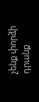չենք փորձի դրանք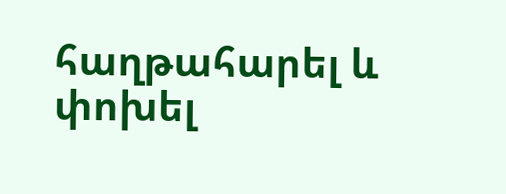հաղթահարել և փոխել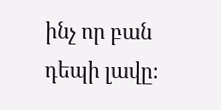ինչ որ բան դեպի լավը։